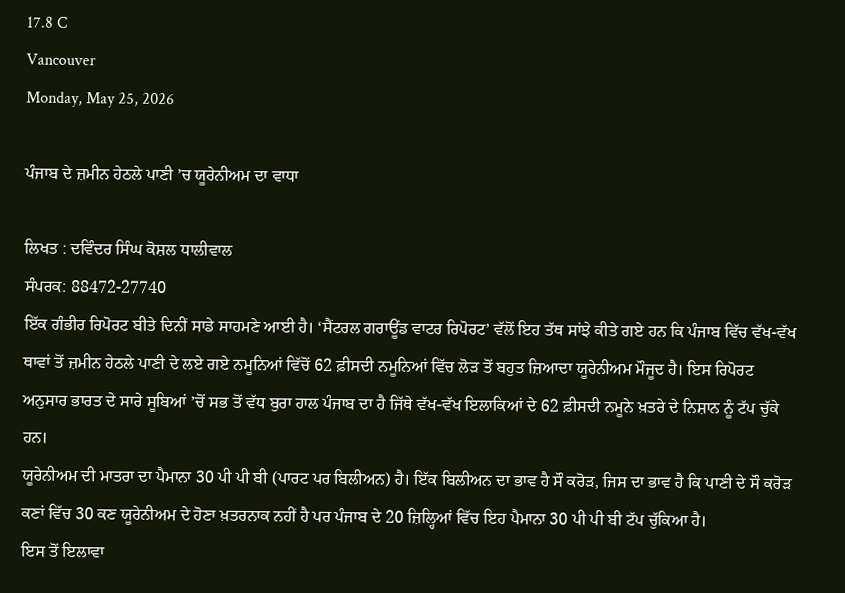17.8 C
Vancouver
Monday, May 25, 2026

ਪੰਜਾਬ ਦੇ ਜ਼ਮੀਨ ਹੇਠਲੇ ਪਾਣੀ ’ਚ ਯੂਰੇਨੀਅਮ ਦਾ ਵਾਧਾ

ਲਿਖਤ : ਦਵਿੰਦਰ ਸਿੰਘ ਕੋਸ਼ਲ ਧਾਲੀਵਾਲ
ਸੰਪਰਕ: 88472-27740
ਇੱਕ ਗੰਭੀਰ ਰਿਪੋਰਟ ਬੀਤੇ ਦਿਨੀਂ ਸਾਡੇ ਸਾਹਮਣੇ ਆਈ ਹੈ। ‘ਸੈਂਟਰਲ ਗਰਾਊਂਡ ਵਾਟਰ ਰਿਪੋਰਟ’ ਵੱਲੋਂ ਇਹ ਤੱਥ ਸਾਂਝੇ ਕੀਤੇ ਗਏ ਹਨ ਕਿ ਪੰਜਾਬ ਵਿੱਚ ਵੱਖ-ਵੱਖ ਥਾਵਾਂ ਤੋਂ ਜ਼ਮੀਨ ਹੇਠਲੇ ਪਾਣੀ ਦੇ ਲਏ ਗਏ ਨਮੂਨਿਆਂ ਵਿੱਚੋਂ 62 ਫ਼ੀਸਦੀ ਨਮੂਨਿਆਂ ਵਿੱਚ ਲੋੜ ਤੋਂ ਬਹੁਤ ਜ਼ਿਆਦਾ ਯੂਰੇਨੀਅਮ ਮੌਜੂਦ ਹੈ। ਇਸ ਰਿਪੋਰਟ ਅਨੁਸਾਰ ਭਾਰਤ ਦੇ ਸਾਰੇ ਸੂਬਿਆਂ ’ਚੋਂ ਸਭ ਤੋਂ ਵੱਧ ਬੁਰਾ ਹਾਲ ਪੰਜਾਬ ਦਾ ਹੈ ਜਿੱਥੇ ਵੱਖ-ਵੱਖ ਇਲਾਕਿਆਂ ਦੇ 62 ਫ਼ੀਸਦੀ ਨਮੂਨੇ ਖ਼ਤਰੇ ਦੇ ਨਿਸ਼ਾਨ ਨੂੰ ਟੱਪ ਚੁੱਕੇ ਹਨ।
ਯੂਰੇਨੀਅਮ ਦੀ ਮਾਤਰਾ ਦਾ ਪੈਮਾਨਾ 30 ਪੀ ਪੀ ਬੀ (ਪਾਰਟ ਪਰ ਬਿਲੀਅਨ) ਹੈ। ਇੱਕ ਬਿਲੀਅਨ ਦਾ ਭਾਵ ਹੈ ਸੌ ਕਰੋੜ, ਜਿਸ ਦਾ ਭਾਵ ਹੈ ਕਿ ਪਾਣੀ ਦੇ ਸੌ ਕਰੋੜ ਕਣਾਂ ਵਿੱਚ 30 ਕਣ ਯੂਰੇਨੀਅਮ ਦੇ ਹੋਣਾ ਖ਼ਤਰਨਾਕ ਨਹੀਂ ਹੈ ਪਰ ਪੰਜਾਬ ਦੇ 20 ਜ਼ਿਲ੍ਹਿਆਂ ਵਿੱਚ ਇਹ ਪੈਮਾਨਾ 30 ਪੀ ਪੀ ਬੀ ਟੱਪ ਚੁੱਕਿਆ ਹੈ।
ਇਸ ਤੋਂ ਇਲਾਵਾ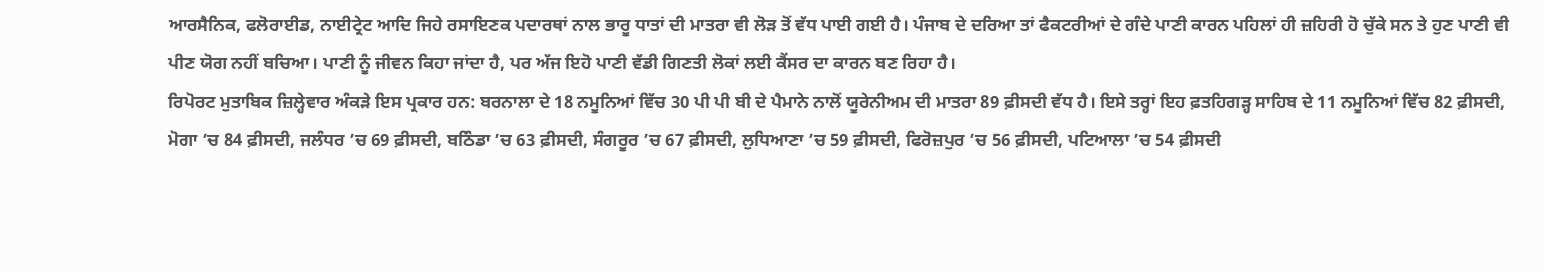ਆਰਸੈਨਿਕ, ਫਲੋਰਾਈਡ, ਨਾਈਟ੍ਰੇਟ ਆਦਿ ਜਿਹੇ ਰਸਾਇਣਕ ਪਦਾਰਥਾਂ ਨਾਲ ਭਾਰੂ ਧਾਤਾਂ ਦੀ ਮਾਤਰਾ ਵੀ ਲੋੜ ਤੋਂ ਵੱਧ ਪਾਈ ਗਈ ਹੈ। ਪੰਜਾਬ ਦੇ ਦਰਿਆ ਤਾਂ ਫੈਕਟਰੀਆਂ ਦੇ ਗੰਦੇ ਪਾਣੀ ਕਾਰਨ ਪਹਿਲਾਂ ਹੀ ਜ਼ਹਿਰੀ ਹੋ ਚੁੱਕੇ ਸਨ ਤੇ ਹੁਣ ਪਾਣੀ ਵੀ ਪੀਣ ਯੋਗ ਨਹੀਂ ਬਚਿਆ। ਪਾਣੀ ਨੂੰ ਜੀਵਨ ਕਿਹਾ ਜਾਂਦਾ ਹੈ, ਪਰ ਅੱਜ ਇਹੋ ਪਾਣੀ ਵੱਡੀ ਗਿਣਤੀ ਲੋਕਾਂ ਲਈ ਕੈਂਸਰ ਦਾ ਕਾਰਨ ਬਣ ਰਿਹਾ ਹੈ।
ਰਿਪੋਰਟ ਮੁਤਾਬਿਕ ਜ਼ਿਲ੍ਹੇਵਾਰ ਅੰਕੜੇ ਇਸ ਪ੍ਰਕਾਰ ਹਨ: ਬਰਨਾਲਾ ਦੇ 18 ਨਮੂਨਿਆਂ ਵਿੱਚ 30 ਪੀ ਪੀ ਬੀ ਦੇ ਪੈਮਾਨੇ ਨਾਲੋਂ ਯੂਰੇਨੀਅਮ ਦੀ ਮਾਤਰਾ 89 ਫ਼ੀਸਦੀ ਵੱਧ ਹੈ। ਇਸੇ ਤਰ੍ਹਾਂ ਇਹ ਫ਼ਤਹਿਗੜ੍ਹ ਸਾਹਿਬ ਦੇ 11 ਨਮੂਨਿਆਂ ਵਿੱਚ 82 ਫ਼ੀਸਦੀ, ਮੋਗਾ ’ਚ 84 ਫ਼ੀਸਦੀ, ਜਲੰਧਰ ’ਚ 69 ਫ਼ੀਸਦੀ, ਬਠਿੰਡਾ ’ਚ 63 ਫ਼ੀਸਦੀ, ਸੰਗਰੂਰ ’ਚ 67 ਫ਼ੀਸਦੀ, ਲੁਧਿਆਣਾ ’ਚ 59 ਫ਼ੀਸਦੀ, ਫਿਰੋਜ਼ਪੁਰ ’ਚ 56 ਫ਼ੀਸਦੀ, ਪਟਿਆਲਾ ’ਚ 54 ਫ਼ੀਸਦੀ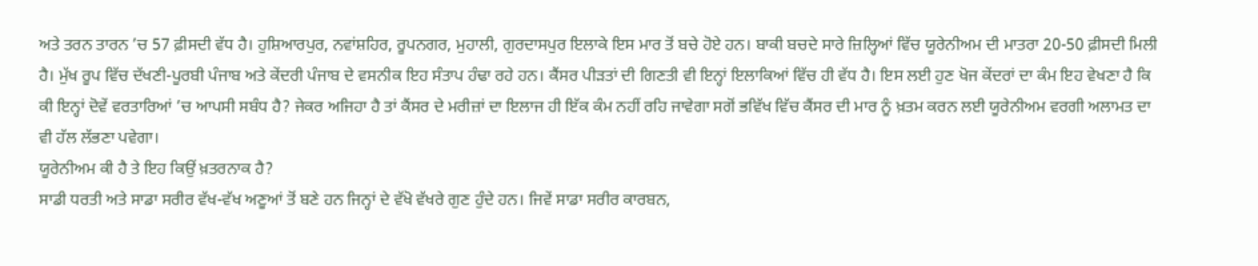ਅਤੇ ਤਰਨ ਤਾਰਨ ’ਚ 57 ਫ਼ੀਸਦੀ ਵੱਧ ਹੈ। ਹੁਸ਼ਿਆਰਪੁਰ, ਨਵਾਂਸ਼ਹਿਰ, ਰੂਪਨਗਰ, ਮੁਹਾਲੀ, ਗੁਰਦਾਸਪੁਰ ਇਲਾਕੇ ਇਸ ਮਾਰ ਤੋਂ ਬਚੇ ਹੋਏ ਹਨ। ਬਾਕੀ ਬਚਦੇ ਸਾਰੇ ਜ਼ਿਲ੍ਹਿਆਂ ਵਿੱਚ ਯੂਰੇਨੀਅਮ ਦੀ ਮਾਤਰਾ 20-50 ਫ਼ੀਸਦੀ ਮਿਲੀ ਹੈ। ਮੁੱਖ ਰੂਪ ਵਿੱਚ ਦੱਖਣੀ-ਪੂਰਬੀ ਪੰਜਾਬ ਅਤੇ ਕੇਂਦਰੀ ਪੰਜਾਬ ਦੇ ਵਸਨੀਕ ਇਹ ਸੰਤਾਪ ਹੰਢਾ ਰਹੇ ਹਨ। ਕੈਂਸਰ ਪੀੜਤਾਂ ਦੀ ਗਿਣਤੀ ਵੀ ਇਨ੍ਹਾਂ ਇਲਾਕਿਆਂ ਵਿੱਚ ਹੀ ਵੱਧ ਹੈ। ਇਸ ਲਈ ਹੁਣ ਖੋਜ ਕੇਂਦਰਾਂ ਦਾ ਕੰਮ ਇਹ ਵੇਖਣਾ ਹੈ ਕਿ ਕੀ ਇਨ੍ਹਾਂ ਦੋਵੇਂ ਵਰਤਾਰਿਆਂ ’ਚ ਆਪਸੀ ਸਬੰਧ ਹੈ? ਜੇਕਰ ਅਜਿਹਾ ਹੈ ਤਾਂ ਕੈਂਸਰ ਦੇ ਮਰੀਜ਼ਾਂ ਦਾ ਇਲਾਜ ਹੀ ਇੱਕ ਕੰਮ ਨਹੀਂ ਰਹਿ ਜਾਵੇਗਾ ਸਗੋਂ ਭਵਿੱਖ ਵਿੱਚ ਕੈਂਸਰ ਦੀ ਮਾਰ ਨੂੰ ਖ਼ਤਮ ਕਰਨ ਲਈ ਯੂਰੇਨੀਅਮ ਵਰਗੀ ਅਲਾਮਤ ਦਾ ਵੀ ਹੱਲ ਲੱਭਣਾ ਪਵੇਗਾ।
ਯੂਰੇਨੀਅਮ ਕੀ ਹੈ ਤੇ ਇਹ ਕਿਉਂ ਖ਼ਤਰਨਾਕ ਹੈ?
ਸਾਡੀ ਧਰਤੀ ਅਤੇ ਸਾਡਾ ਸਰੀਰ ਵੱਖ-ਵੱਖ ਅਣੂਆਂ ਤੋਂ ਬਣੇ ਹਨ ਜਿਨ੍ਹਾਂ ਦੇ ਵੱਖੋ ਵੱਖਰੇ ਗੁਣ ਹੁੰਦੇ ਹਨ। ਜਿਵੇਂ ਸਾਡਾ ਸਰੀਰ ਕਾਰਬਨ,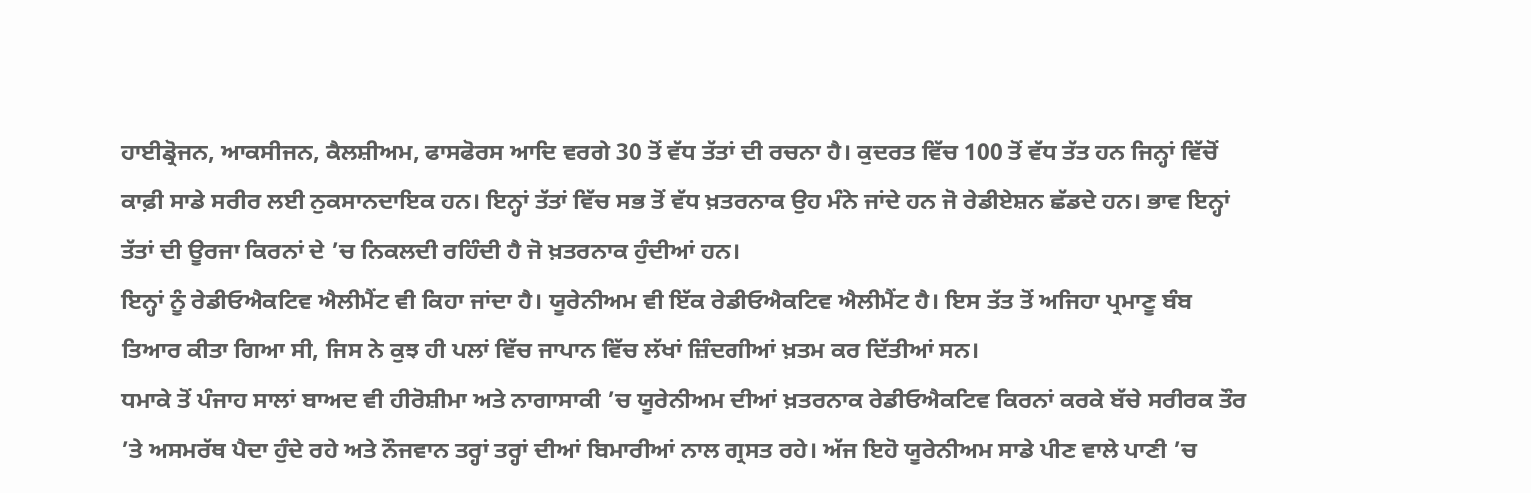ਹਾਈਡ੍ਰੋਜਨ, ਆਕਸੀਜਨ, ਕੈਲਸ਼ੀਅਮ, ਫਾਸਫੋਰਸ ਆਦਿ ਵਰਗੇ 30 ਤੋਂ ਵੱਧ ਤੱਤਾਂ ਦੀ ਰਚਨਾ ਹੈ। ਕੁਦਰਤ ਵਿੱਚ 100 ਤੋਂ ਵੱਧ ਤੱਤ ਹਨ ਜਿਨ੍ਹਾਂ ਵਿੱਚੋਂ ਕਾਫ਼ੀ ਸਾਡੇ ਸਰੀਰ ਲਈ ਨੁਕਸਾਨਦਾਇਕ ਹਨ। ਇਨ੍ਹਾਂ ਤੱਤਾਂ ਵਿੱਚ ਸਭ ਤੋਂ ਵੱਧ ਖ਼ਤਰਨਾਕ ਉਹ ਮੰਨੇ ਜਾਂਦੇ ਹਨ ਜੋ ਰੇਡੀਏਸ਼ਨ ਛੱਡਦੇ ਹਨ। ਭਾਵ ਇਨ੍ਹਾਂ ਤੱਤਾਂ ਦੀ ਊਰਜਾ ਕਿਰਨਾਂ ਦੇ ’ਚ ਨਿਕਲਦੀ ਰਹਿੰਦੀ ਹੈ ਜੋ ਖ਼ਤਰਨਾਕ ਹੁੰਦੀਆਂ ਹਨ।
ਇਨ੍ਹਾਂ ਨੂੰ ਰੇਡੀਓਐਕਟਿਵ ਐਲੀਮੈਂਟ ਵੀ ਕਿਹਾ ਜਾਂਦਾ ਹੈ। ਯੂਰੇਨੀਅਮ ਵੀ ਇੱਕ ਰੇਡੀਓਐਕਟਿਵ ਐਲੀਮੈਂਟ ਹੈ। ਇਸ ਤੱਤ ਤੋਂ ਅਜਿਹਾ ਪ੍ਰਮਾਣੂ ਬੰਬ ਤਿਆਰ ਕੀਤਾ ਗਿਆ ਸੀ, ਜਿਸ ਨੇ ਕੁਝ ਹੀ ਪਲਾਂ ਵਿੱਚ ਜਾਪਾਨ ਵਿੱਚ ਲੱਖਾਂ ਜ਼ਿੰਦਗੀਆਂ ਖ਼ਤਮ ਕਰ ਦਿੱਤੀਆਂ ਸਨ।
ਧਮਾਕੇ ਤੋਂ ਪੰਜਾਹ ਸਾਲਾਂ ਬਾਅਦ ਵੀ ਹੀਰੋਸ਼ੀਮਾ ਅਤੇ ਨਾਗਾਸਾਕੀ ’ਚ ਯੂਰੇਨੀਅਮ ਦੀਆਂ ਖ਼ਤਰਨਾਕ ਰੇਡੀਓਐਕਟਿਵ ਕਿਰਨਾਂ ਕਰਕੇ ਬੱਚੇ ਸਰੀਰਕ ਤੌਰ ’ਤੇ ਅਸਮਰੱਥ ਪੈਦਾ ਹੁੰਦੇ ਰਹੇ ਅਤੇ ਨੌਜਵਾਨ ਤਰ੍ਹਾਂ ਤਰ੍ਹਾਂ ਦੀਆਂ ਬਿਮਾਰੀਆਂ ਨਾਲ ਗ੍ਰਸਤ ਰਹੇ। ਅੱਜ ਇਹੋ ਯੂਰੇਨੀਅਮ ਸਾਡੇ ਪੀਣ ਵਾਲੇ ਪਾਣੀ ’ਚ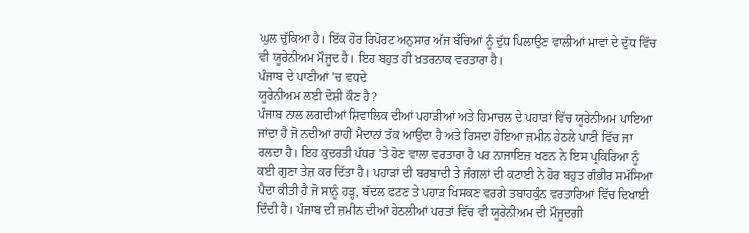ਘੁਲ ਚੁੱਕਿਆ ਹੈ। ਇੱਕ ਹੋਰ ਰਿਪੋਰਟ ਅਨੁਸਾਰ ਅੱਜ ਬੱਚਿਆਂ ਨੂੰ ਦੁੱਧ ਪਿਲਾਉਣ ਵਾਲੀਆਂ ਮਾਵਾਂ ਦੇ ਦੁੱਧ ਵਿੱਚ ਵੀ ਯੂਰੇਨੀਅਮ ਮੌਜੂਦ ਹੈ। ਇਹ ਬਹੁਤ ਹੀ ਖ਼ਤਰਨਾਕ ਵਰਤਾਰਾ ਹੈ।
ਪੰਜਾਬ ਦੇ ਪਾਣੀਆਂ ’ਚ ਵਧਦੇ
ਯੂਰੇਨੀਅਮ ਲਈ ਦੋਸ਼ੀ ਕੌਣ ਹੈ?
ਪੰਜਾਬ ਨਾਲ ਲਗਦੀਆਂ ਸ਼ਿਵਾਲਿਕ ਦੀਆਂ ਪਹਾੜੀਆਂ ਅਤੇ ਹਿਮਾਚਲ ਦੇ ਪਹਾੜਾਂ ਵਿੱਚ ਯੂਰੇਨੀਅਮ ਪਾਇਆ ਜਾਂਦਾ ਹੈ ਜੋ ਨਦੀਆਂ ਰਾਹੀਂ ਮੈਦਾਨਾਂ ਤੱਕ ਆਉਂਦਾ ਹੈ ਅਤੇ ਰਿਸਦਾ ਹੋਇਆ ਜ਼ਮੀਨ ਹੇਠਲੇ ਪਾਣੀ ਵਿੱਚ ਜਾ ਰਲਦਾ ਹੈ। ਇਹ ਕੁਦਰਤੀ ਪੱਧਰ ’ਤੇ ਹੋਣ ਵਾਲਾ ਵਰਤਾਰਾ ਹੈ ਪਰ ਨਾਜਾਇਜ਼ ਖਣਨ ਨੇ ਇਸ ਪ੍ਰਕਿਰਿਆ ਨੂੰ ਕਈ ਗੁਣਾ ਤੇਜ਼ ਕਰ ਦਿੱਤਾ ਹੈ। ਪਹਾੜਾਂ ਦੀ ਬਰਬਾਦੀ ਤੇ ਜੰਗਲਾਂ ਦੀ ਕਟਾਈ ਨੇ ਹੋਰ ਬਹੁਤ ਗੰਭੀਰ ਸਮੱਸਿਆ ਪੈਦਾ ਕੀਤੀ ਹੈ ਜੋ ਸਾਨੂੰ ਹੜ੍ਹ, ਬੱਦਲ ਫਟਣ ਤੇ ਪਹਾੜ ਖਿਸਕਣ ਵਰਗੇ ਤਬਾਹਕੁੰਨ ਵਰਤਾਰਿਆਂ ਵਿੱਚ ਦਿਖਾਈ ਦਿੰਦੀ ਹੈ। ਪੰਜਾਬ ਦੀ ਜ਼ਮੀਨ ਦੀਆਂ ਹੇਠਲੀਆਂ ਪਰਤਾਂ ਵਿੱਚ ਵੀ ਯੂਰੇਨੀਅਮ ਦੀ ਮੌਜੂਦਗੀ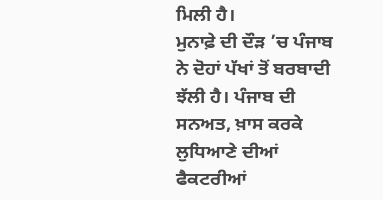ਮਿਲੀ ਹੈ।
ਮੁਨਾਫ਼ੇ ਦੀ ਦੌੜ ’ਚ ਪੰਜਾਬ ਨੇ ਦੋਹਾਂ ਪੱਖਾਂ ਤੋਂ ਬਰਬਾਦੀ ਝੱਲੀ ਹੈ। ਪੰਜਾਬ ਦੀ ਸਨਅਤ, ਖ਼ਾਸ ਕਰਕੇ ਲੁਧਿਆਣੇ ਦੀਆਂ ਫੈਕਟਰੀਆਂ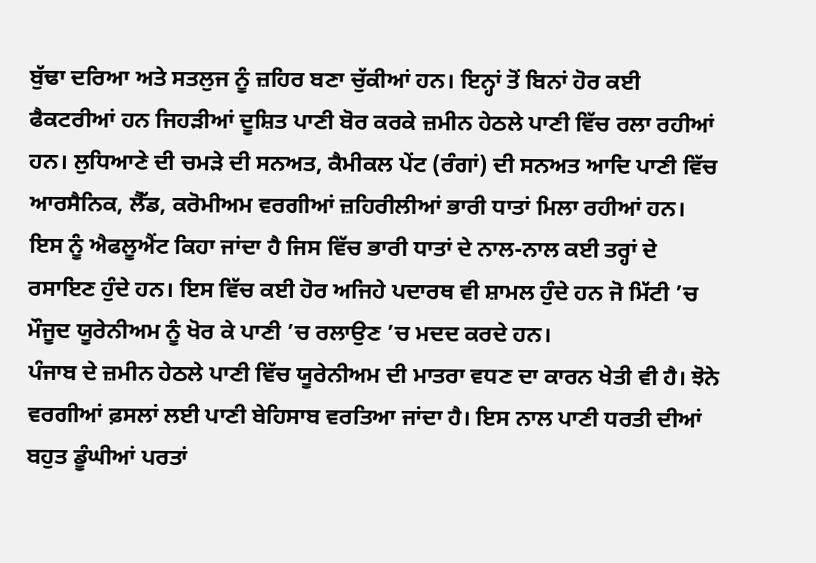ਬੁੱਢਾ ਦਰਿਆ ਅਤੇ ਸਤਲੁਜ ਨੂੰ ਜ਼ਹਿਰ ਬਣਾ ਚੁੱਕੀਆਂ ਹਨ। ਇਨ੍ਹਾਂ ਤੋਂ ਬਿਨਾਂ ਹੋਰ ਕਈ ਫੈਕਟਰੀਆਂ ਹਨ ਜਿਹੜੀਆਂ ਦੂਸ਼ਿਤ ਪਾਣੀ ਬੋਰ ਕਰਕੇ ਜ਼ਮੀਨ ਹੇਠਲੇ ਪਾਣੀ ਵਿੱਚ ਰਲਾ ਰਹੀਆਂ ਹਨ। ਲੁਧਿਆਣੇ ਦੀ ਚਮੜੇ ਦੀ ਸਨਅਤ, ਕੈਮੀਕਲ ਪੇਂਟ (ਰੰਗਾਂ) ਦੀ ਸਨਅਤ ਆਦਿ ਪਾਣੀ ਵਿੱਚ ਆਰਸੈਨਿਕ, ਲੈੱਡ, ਕਰੋਮੀਅਮ ਵਰਗੀਆਂ ਜ਼ਹਿਰੀਲੀਆਂ ਭਾਰੀ ਧਾਤਾਂ ਮਿਲਾ ਰਹੀਆਂ ਹਨ। ਇਸ ਨੂੰ ਐਫਲੂਐਂਟ ਕਿਹਾ ਜਾਂਦਾ ਹੈ ਜਿਸ ਵਿੱਚ ਭਾਰੀ ਧਾਤਾਂ ਦੇ ਨਾਲ-ਨਾਲ ਕਈ ਤਰ੍ਹਾਂ ਦੇ ਰਸਾਇਣ ਹੁੰਦੇ ਹਨ। ਇਸ ਵਿੱਚ ਕਈ ਹੋਰ ਅਜਿਹੇ ਪਦਾਰਥ ਵੀ ਸ਼ਾਮਲ ਹੁੰਦੇ ਹਨ ਜੋ ਮਿੱਟੀ ’ਚ ਮੌਜੂਦ ਯੂਰੇਨੀਅਮ ਨੂੰ ਖੋਰ ਕੇ ਪਾਣੀ ’ਚ ਰਲਾਉਣ ’ਚ ਮਦਦ ਕਰਦੇ ਹਨ।
ਪੰਜਾਬ ਦੇ ਜ਼ਮੀਨ ਹੇਠਲੇ ਪਾਣੀ ਵਿੱਚ ਯੂਰੇਨੀਅਮ ਦੀ ਮਾਤਰਾ ਵਧਣ ਦਾ ਕਾਰਨ ਖੇਤੀ ਵੀ ਹੈ। ਝੋਨੇ ਵਰਗੀਆਂ ਫ਼ਸਲਾਂ ਲਈ ਪਾਣੀ ਬੇਹਿਸਾਬ ਵਰਤਿਆ ਜਾਂਦਾ ਹੈ। ਇਸ ਨਾਲ ਪਾਣੀ ਧਰਤੀ ਦੀਆਂ ਬਹੁਤ ਡੂੰਘੀਆਂ ਪਰਤਾਂ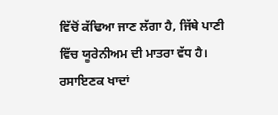ਵਿੱਚੋਂ ਕੱਢਿਆ ਜਾਣ ਲੱਗਾ ਹੈ, ਜਿੱਥੇ ਪਾਣੀ ਵਿੱਚ ਯੂਰੇਨੀਅਮ ਦੀ ਮਾਤਰਾ ਵੱਧ ਹੈ। ਰਸਾਇਣਕ ਖਾਦਾਂ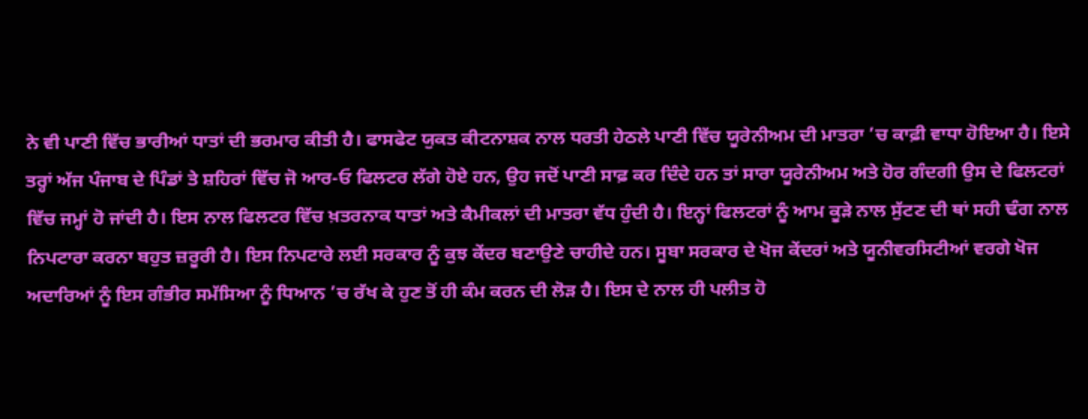ਨੇ ਵੀ ਪਾਣੀ ਵਿੱਚ ਭਾਰੀਆਂ ਧਾਤਾਂ ਦੀ ਭਰਮਾਰ ਕੀਤੀ ਹੈ। ਫਾਸਫੇਟ ਯੁਕਤ ਕੀਟਨਾਸ਼ਕ ਨਾਲ ਧਰਤੀ ਹੇਠਲੇ ਪਾਣੀ ਵਿੱਚ ਯੂਰੇਨੀਅਮ ਦੀ ਮਾਤਰਾ ’ਚ ਕਾਫ਼ੀ ਵਾਧਾ ਹੋਇਆ ਹੈ। ਇਸੇ ਤਰ੍ਹਾਂ ਅੱਜ ਪੰਜਾਬ ਦੇ ਪਿੰਡਾਂ ਤੇ ਸ਼ਹਿਰਾਂ ਵਿੱਚ ਜੋ ਆਰ-ਓ ਫਿਲਟਰ ਲੱਗੇ ਹੋਏ ਹਨ, ਉਹ ਜਦੋਂ ਪਾਣੀ ਸਾਫ਼ ਕਰ ਦਿੰਦੇ ਹਨ ਤਾਂ ਸਾਰਾ ਯੂਰੇਨੀਅਮ ਅਤੇ ਹੋਰ ਗੰਦਗੀ ਉਸ ਦੇ ਫਿਲਟਰਾਂ ਵਿੱਚ ਜਮ੍ਹਾਂ ਹੋ ਜਾਂਦੀ ਹੈ। ਇਸ ਨਾਲ ਫਿਲਟਰ ਵਿੱਚ ਖ਼ਤਰਨਾਕ ਧਾਤਾਂ ਅਤੇ ਕੈਮੀਕਲਾਂ ਦੀ ਮਾਤਰਾ ਵੱਧ ਹੁੰਦੀ ਹੈ। ਇਨ੍ਹਾਂ ਫਿਲਟਰਾਂ ਨੂੰ ਆਮ ਕੂੜੇ ਨਾਲ ਸੁੱਟਣ ਦੀ ਥਾਂ ਸਹੀ ਢੰਗ ਨਾਲ ਨਿਪਟਾਰਾ ਕਰਨਾ ਬਹੁਤ ਜ਼ਰੂਰੀ ਹੈ। ਇਸ ਨਿਪਟਾਰੇ ਲਈ ਸਰਕਾਰ ਨੂੰ ਕੁਝ ਕੇਂਦਰ ਬਣਾਉਣੇ ਚਾਹੀਦੇ ਹਨ। ਸੂਬਾ ਸਰਕਾਰ ਦੇ ਖੋਜ ਕੇਂਦਰਾਂ ਅਤੇ ਯੂਨੀਵਰਸਿਟੀਆਂ ਵਰਗੇ ਖੋਜ ਅਦਾਰਿਆਂ ਨੂੰ ਇਸ ਗੰਭੀਰ ਸਮੱਸਿਆ ਨੂੰ ਧਿਆਨ ’ਚ ਰੱਖ ਕੇ ਹੁਣ ਤੋਂ ਹੀ ਕੰਮ ਕਰਨ ਦੀ ਲੋੜ ਹੈ। ਇਸ ਦੇ ਨਾਲ ਹੀ ਪਲੀਤ ਹੋ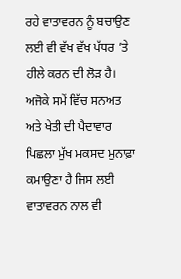ਰਹੇ ਵਾਤਾਵਰਨ ਨੂੰ ਬਚਾਉਣ ਲਈ ਵੀ ਵੱਖ ਵੱਖ ਪੱਧਰ ’ਤੇ ਹੀਲੇ ਕਰਨ ਦੀ ਲੋੜ ਹੈ। ਅਜੋਕੇ ਸਮੇਂ ਵਿੱਚ ਸਨਅਤ ਅਤੇ ਖੇਤੀ ਦੀ ਪੈਦਾਵਾਰ ਪਿਛਲਾ ਮੁੱਖ ਮਕਸਦ ਮੁਨਾਫ਼ਾ ਕਮਾਉਣਾ ਹੈ ਜਿਸ ਲਈ ਵਾਤਾਵਰਨ ਨਾਲ ਵੀ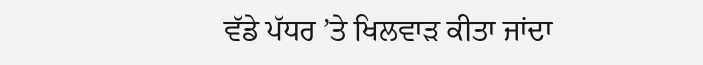ਵੱਡੇ ਪੱਧਰ ’ਤੇ ਖਿਲਵਾੜ ਕੀਤਾ ਜਾਂਦਾ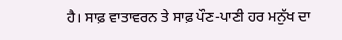ਹੈ। ਸਾਫ਼ ਵਾਤਾਵਰਨ ਤੇ ਸਾਫ਼ ਪੌਣ-ਪਾਣੀ ਹਰ ਮਨੁੱਖ ਦਾ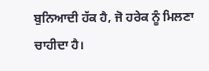ਬੁਨਿਆਦੀ ਹੱਕ ਹੈ, ਜੋ ਹਰੇਕ ਨੂੰ ਮਿਲਣਾ ਚਾਹੀਦਾ ਹੈ।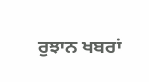ਰੁਝਾਨ ਖਬਰਾਂ